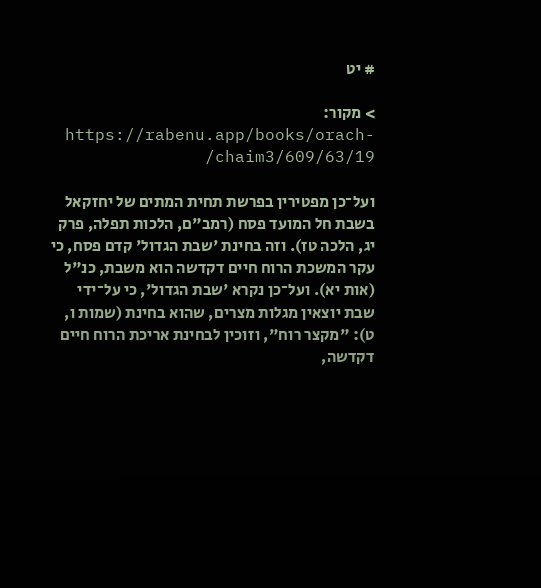# יט

> מקור: https://rabenu.app/books/orach-chaim3/609/63/19/

ועל־כן מפטירין בפרשת תחית המתים של יחזקאל בשבת חל המועד פסח (רמב"ם, הלכות תפלה, פרק יג, הלכה טז). וזה בחינת 'שבת הגדול' קדם פסח, כי עקר המשכת הרוח חיים דקדשה הוא משבת, כנ"ל (אות יא). ועל־כן נקרא 'שבת הגדול', כי על־ידי שבת יוצאין מגלות מצרים, שהוא בחינת (שמות ו, ט): "מקצר רוח", וזוכין לבחינת אריכת הרוח חיים דקדשה,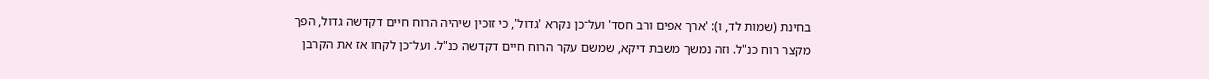בחינת (שמות לד, ו): 'ארך אפים ורב חסד' ועל־כן נקרא 'גדול', כי זוכין שיהיה הרוח חיים דקדשה גדול, הפך מקצר רוח כנ"ל. וזה נמשך משבת דיקא, שמשם עקר הרוח חיים דקדשה כנ"ל. ועל־כן לקחו אז את הקרבן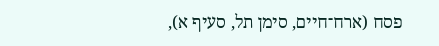פסח (ארח־חיים, סימן תל, סעיף א),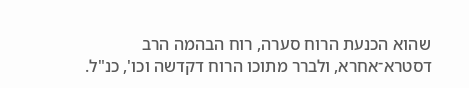שהוא הכנעת הרוח סערה, רוח הבהמה הרב דסטרא־אחרא, ולברר מתוכו הרוח דקדשה וכו', כנ"ל.